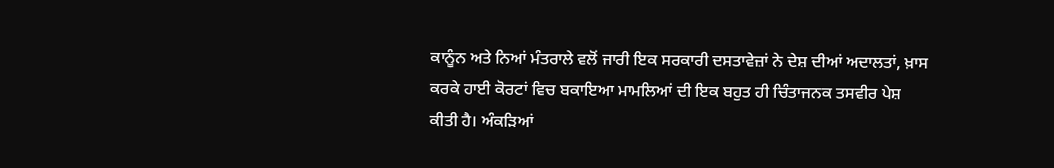ਕਾਨੂੰਨ ਅਤੇ ਨਿਆਂ ਮੰਤਰਾਲੇ ਵਲੋਂ ਜਾਰੀ ਇਕ ਸਰਕਾਰੀ ਦਸਤਾਵੇਜ਼ਾਂ ਨੇ ਦੇਸ਼ ਦੀਆਂ ਅਦਾਲਤਾਂ, ਖ਼ਾਸ ਕਰਕੇ ਹਾਈ ਕੋਰਟਾਂ ਵਿਚ ਬਕਾਇਆ ਮਾਮਲਿਆਂ ਦੀ ਇਕ ਬਹੁਤ ਹੀ ਚਿੰਤਾਜਨਕ ਤਸਵੀਰ ਪੇਸ਼ ਕੀਤੀ ਹੈ। ਅੰਕੜਿਆਂ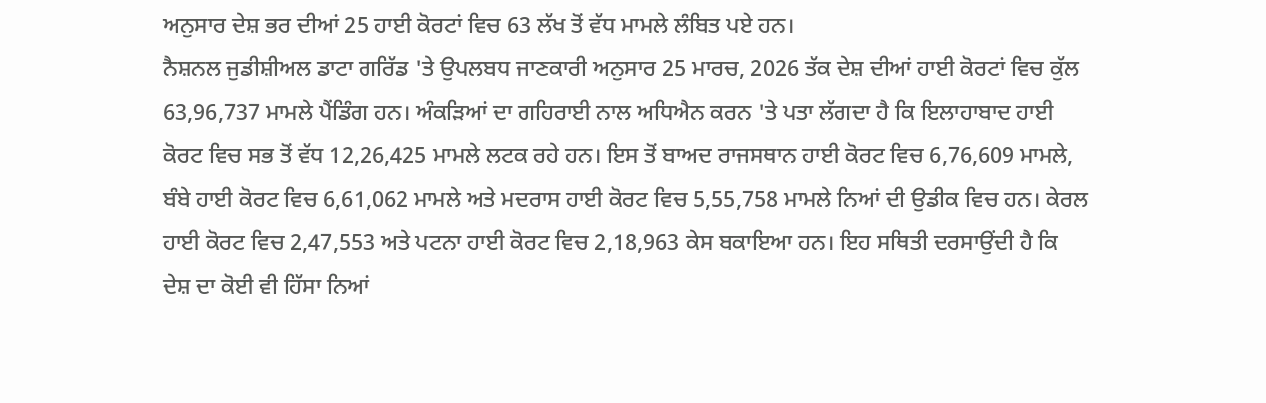ਅਨੁਸਾਰ ਦੇਸ਼ ਭਰ ਦੀਆਂ 25 ਹਾਈ ਕੋਰਟਾਂ ਵਿਚ 63 ਲੱਖ ਤੋਂ ਵੱਧ ਮਾਮਲੇ ਲੰਬਿਤ ਪਏ ਹਨ।
ਨੈਸ਼ਨਲ ਜੁਡੀਸ਼ੀਅਲ ਡਾਟਾ ਗਰਿੱਡ 'ਤੇ ਉਪਲਬਧ ਜਾਣਕਾਰੀ ਅਨੁਸਾਰ 25 ਮਾਰਚ, 2026 ਤੱਕ ਦੇਸ਼ ਦੀਆਂ ਹਾਈ ਕੋਰਟਾਂ ਵਿਚ ਕੁੱਲ 63,96,737 ਮਾਮਲੇ ਪੈਂਡਿੰਗ ਹਨ। ਅੰਕੜਿਆਂ ਦਾ ਗਹਿਰਾਈ ਨਾਲ ਅਧਿਐਨ ਕਰਨ 'ਤੇ ਪਤਾ ਲੱਗਦਾ ਹੈ ਕਿ ਇਲਾਹਾਬਾਦ ਹਾਈ ਕੋਰਟ ਵਿਚ ਸਭ ਤੋਂ ਵੱਧ 12,26,425 ਮਾਮਲੇ ਲਟਕ ਰਹੇ ਹਨ। ਇਸ ਤੋਂ ਬਾਅਦ ਰਾਜਸਥਾਨ ਹਾਈ ਕੋਰਟ ਵਿਚ 6,76,609 ਮਾਮਲੇ, ਬੰਬੇ ਹਾਈ ਕੋਰਟ ਵਿਚ 6,61,062 ਮਾਮਲੇ ਅਤੇ ਮਦਰਾਸ ਹਾਈ ਕੋਰਟ ਵਿਚ 5,55,758 ਮਾਮਲੇ ਨਿਆਂ ਦੀ ਉਡੀਕ ਵਿਚ ਹਨ। ਕੇਰਲ ਹਾਈ ਕੋਰਟ ਵਿਚ 2,47,553 ਅਤੇ ਪਟਨਾ ਹਾਈ ਕੋਰਟ ਵਿਚ 2,18,963 ਕੇਸ ਬਕਾਇਆ ਹਨ। ਇਹ ਸਥਿਤੀ ਦਰਸਾਉਂਦੀ ਹੈ ਕਿ ਦੇਸ਼ ਦਾ ਕੋਈ ਵੀ ਹਿੱਸਾ ਨਿਆਂ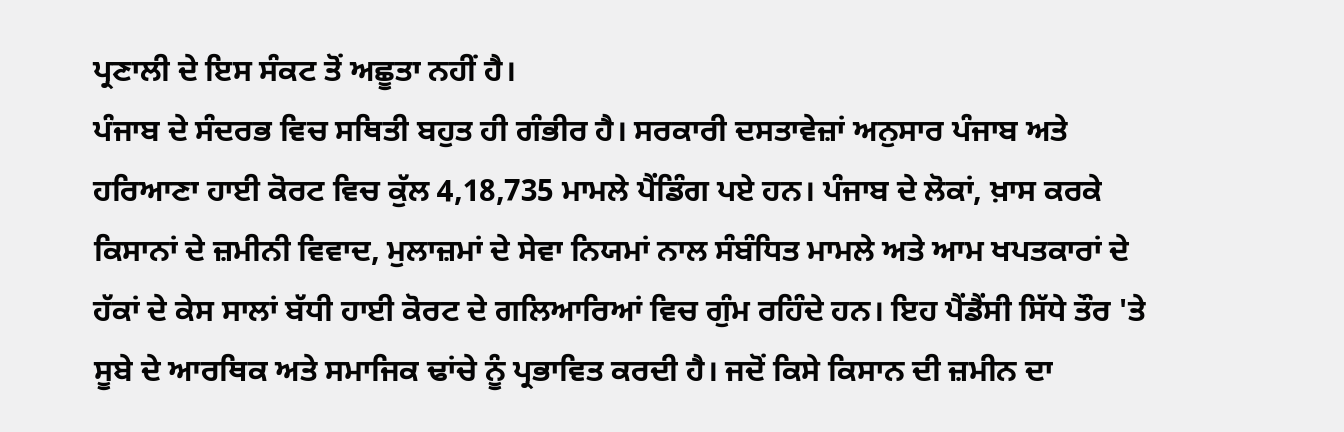ਪ੍ਰਣਾਲੀ ਦੇ ਇਸ ਸੰਕਟ ਤੋਂ ਅਛੂਤਾ ਨਹੀਂ ਹੈ।
ਪੰਜਾਬ ਦੇ ਸੰਦਰਭ ਵਿਚ ਸਥਿਤੀ ਬਹੁਤ ਹੀ ਗੰਭੀਰ ਹੈ। ਸਰਕਾਰੀ ਦਸਤਾਵੇਜ਼ਾਂ ਅਨੁਸਾਰ ਪੰਜਾਬ ਅਤੇ ਹਰਿਆਣਾ ਹਾਈ ਕੋਰਟ ਵਿਚ ਕੁੱਲ 4,18,735 ਮਾਮਲੇ ਪੈਂਡਿੰਗ ਪਏ ਹਨ। ਪੰਜਾਬ ਦੇ ਲੋਕਾਂ, ਖ਼ਾਸ ਕਰਕੇ ਕਿਸਾਨਾਂ ਦੇ ਜ਼ਮੀਨੀ ਵਿਵਾਦ, ਮੁਲਾਜ਼ਮਾਂ ਦੇ ਸੇਵਾ ਨਿਯਮਾਂ ਨਾਲ ਸੰਬੰਧਿਤ ਮਾਮਲੇ ਅਤੇ ਆਮ ਖਪਤਕਾਰਾਂ ਦੇ ਹੱਕਾਂ ਦੇ ਕੇਸ ਸਾਲਾਂ ਬੱਧੀ ਹਾਈ ਕੋਰਟ ਦੇ ਗਲਿਆਰਿਆਂ ਵਿਚ ਗੁੰਮ ਰਹਿੰਦੇ ਹਨ। ਇਹ ਪੈਂਡੈਂਸੀ ਸਿੱਧੇ ਤੌਰ 'ਤੇ ਸੂਬੇ ਦੇ ਆਰਥਿਕ ਅਤੇ ਸਮਾਜਿਕ ਢਾਂਚੇ ਨੂੰ ਪ੍ਰਭਾਵਿਤ ਕਰਦੀ ਹੈ। ਜਦੋਂ ਕਿਸੇ ਕਿਸਾਨ ਦੀ ਜ਼ਮੀਨ ਦਾ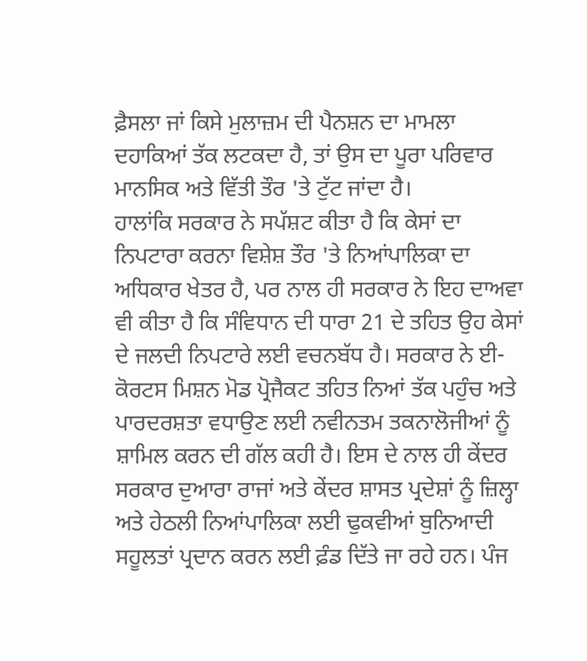ਫ਼ੈਸਲਾ ਜਾਂ ਕਿਸੇ ਮੁਲਾਜ਼ਮ ਦੀ ਪੈਨਸ਼ਨ ਦਾ ਮਾਮਲਾ ਦਹਾਕਿਆਂ ਤੱਕ ਲਟਕਦਾ ਹੈ, ਤਾਂ ਉਸ ਦਾ ਪੂਰਾ ਪਰਿਵਾਰ ਮਾਨਸਿਕ ਅਤੇ ਵਿੱਤੀ ਤੌਰ 'ਤੇ ਟੁੱਟ ਜਾਂਦਾ ਹੈ।
ਹਾਲਾਂਕਿ ਸਰਕਾਰ ਨੇ ਸਪੱਸ਼ਟ ਕੀਤਾ ਹੈ ਕਿ ਕੇਸਾਂ ਦਾ ਨਿਪਟਾਰਾ ਕਰਨਾ ਵਿਸ਼ੇਸ਼ ਤੌਰ 'ਤੇ ਨਿਆਂਪਾਲਿਕਾ ਦਾ ਅਧਿਕਾਰ ਖੇਤਰ ਹੈ, ਪਰ ਨਾਲ ਹੀ ਸਰਕਾਰ ਨੇ ਇਹ ਦਾਅਵਾ ਵੀ ਕੀਤਾ ਹੈ ਕਿ ਸੰਵਿਧਾਨ ਦੀ ਧਾਰਾ 21 ਦੇ ਤਹਿਤ ਉਹ ਕੇਸਾਂ ਦੇ ਜਲਦੀ ਨਿਪਟਾਰੇ ਲਈ ਵਚਨਬੱਧ ਹੈ। ਸਰਕਾਰ ਨੇ ਈ-ਕੋਰਟਸ ਮਿਸ਼ਨ ਮੋਡ ਪ੍ਰੋਜੈਕਟ ਤਹਿਤ ਨਿਆਂ ਤੱਕ ਪਹੁੰਚ ਅਤੇ ਪਾਰਦਰਸ਼ਤਾ ਵਧਾਉਣ ਲਈ ਨਵੀਨਤਮ ਤਕਨਾਲੋਜੀਆਂ ਨੂੰ ਸ਼ਾਮਿਲ ਕਰਨ ਦੀ ਗੱਲ ਕਹੀ ਹੈ। ਇਸ ਦੇ ਨਾਲ ਹੀ ਕੇਂਦਰ ਸਰਕਾਰ ਦੁਆਰਾ ਰਾਜਾਂ ਅਤੇ ਕੇਂਦਰ ਸ਼ਾਸਤ ਪ੍ਰਦੇਸ਼ਾਂ ਨੂੰ ਜ਼ਿਲ੍ਹਾ ਅਤੇ ਹੇਠਲੀ ਨਿਆਂਪਾਲਿਕਾ ਲਈ ਢੁਕਵੀਆਂ ਬੁਨਿਆਦੀ ਸਹੂਲਤਾਂ ਪ੍ਰਦਾਨ ਕਰਨ ਲਈ ਫ਼ੰਡ ਦਿੱਤੇ ਜਾ ਰਹੇ ਹਨ। ਪੰਜ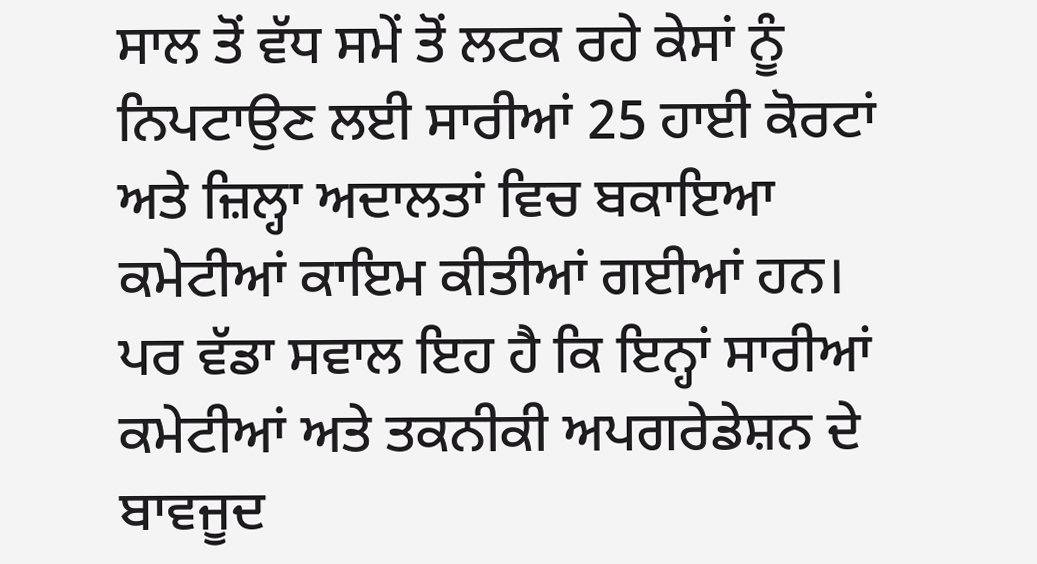ਸਾਲ ਤੋਂ ਵੱਧ ਸਮੇਂ ਤੋਂ ਲਟਕ ਰਹੇ ਕੇਸਾਂ ਨੂੰ ਨਿਪਟਾਉਣ ਲਈ ਸਾਰੀਆਂ 25 ਹਾਈ ਕੋਰਟਾਂ ਅਤੇ ਜ਼ਿਲ੍ਹਾ ਅਦਾਲਤਾਂ ਵਿਚ ਬਕਾਇਆ ਕਮੇਟੀਆਂ ਕਾਇਮ ਕੀਤੀਆਂ ਗਈਆਂ ਹਨ। ਪਰ ਵੱਡਾ ਸਵਾਲ ਇਹ ਹੈ ਕਿ ਇਨ੍ਹਾਂ ਸਾਰੀਆਂ ਕਮੇਟੀਆਂ ਅਤੇ ਤਕਨੀਕੀ ਅਪਗਰੇਡੇਸ਼ਨ ਦੇ ਬਾਵਜੂਦ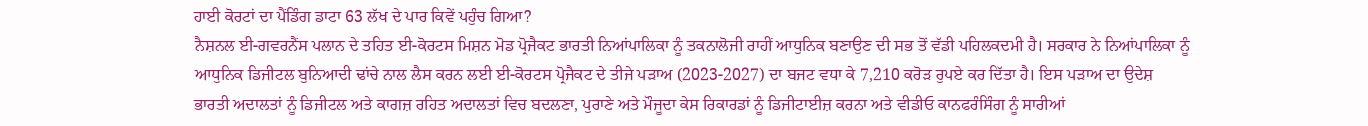ਹਾਈ ਕੋਰਟਾਂ ਦਾ ਪੈਂਡਿੰਗ ਡਾਟਾ 63 ਲੱਖ ਦੇ ਪਾਰ ਕਿਵੇਂ ਪਹੁੰਚ ਗਿਆ?
ਨੈਸ਼ਨਲ ਈ-ਗਵਰਨੈਂਸ ਪਲਾਨ ਦੇ ਤਹਿਤ ਈ-ਕੋਰਟਸ ਮਿਸ਼ਨ ਮੋਡ ਪ੍ਰੋਜੈਕਟ ਭਾਰਤੀ ਨਿਆਂਪਾਲਿਕਾ ਨੂੰ ਤਕਨਾਲੋਜੀ ਰਾਹੀਂ ਆਧੁਨਿਕ ਬਣਾਉਣ ਦੀ ਸਭ ਤੋਂ ਵੱਡੀ ਪਹਿਲਕਦਮੀ ਹੈ। ਸਰਕਾਰ ਨੇ ਨਿਆਂਪਾਲਿਕਾ ਨੂੰ ਆਧੁਨਿਕ ਡਿਜੀਟਲ ਬੁਨਿਆਦੀ ਢਾਂਚੇ ਨਾਲ ਲੈਸ ਕਰਨ ਲਈ ਈ-ਕੋਰਟਸ ਪ੍ਰੋਜੈਕਟ ਦੇ ਤੀਜੇ ਪੜਾਅ (2023-2027) ਦਾ ਬਜਟ ਵਧਾ ਕੇ 7,210 ਕਰੋੜ ਰੁਪਏ ਕਰ ਦਿੱਤਾ ਹੈ। ਇਸ ਪੜਾਅ ਦਾ ਉਦੇਸ਼ ਭਾਰਤੀ ਅਦਾਲਤਾਂ ਨੂੰ ਡਿਜੀਟਲ ਅਤੇ ਕਾਗਜ਼ ਰਹਿਤ ਅਦਾਲਤਾਂ ਵਿਚ ਬਦਲਣਾ, ਪੁਰਾਣੇ ਅਤੇ ਮੌਜੂਦਾ ਕੇਸ ਰਿਕਾਰਡਾਂ ਨੂੰ ਡਿਜੀਟਾਈਜ਼ ਕਰਨਾ ਅਤੇ ਵੀਡੀਓ ਕਾਨਫਰੰਸਿੰਗ ਨੂੰ ਸਾਰੀਆਂ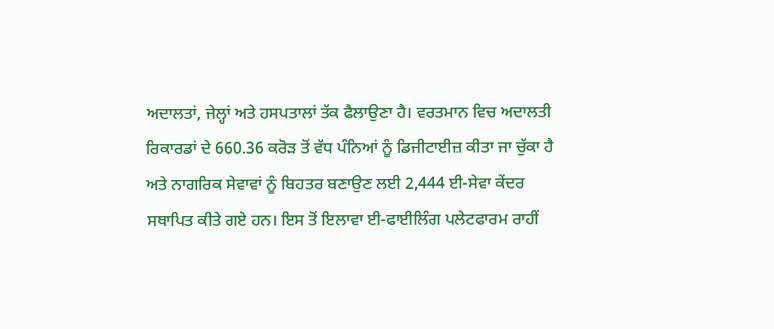ਅਦਾਲਤਾਂ, ਜੇਲ੍ਹਾਂ ਅਤੇ ਹਸਪਤਾਲਾਂ ਤੱਕ ਫੈਲਾਉਣਾ ਹੈ। ਵਰਤਮਾਨ ਵਿਚ ਅਦਾਲਤੀ ਰਿਕਾਰਡਾਂ ਦੇ 660.36 ਕਰੋੜ ਤੋਂ ਵੱਧ ਪੰਨਿਆਂ ਨੂੰ ਡਿਜੀਟਾਈਜ਼ ਕੀਤਾ ਜਾ ਚੁੱਕਾ ਹੈ ਅਤੇ ਨਾਗਰਿਕ ਸੇਵਾਵਾਂ ਨੂੰ ਬਿਹਤਰ ਬਣਾਉਣ ਲਈ 2,444 ਈ-ਸੇਵਾ ਕੇਂਦਰ ਸਥਾਪਿਤ ਕੀਤੇ ਗਏ ਹਨ। ਇਸ ਤੋਂ ਇਲਾਵਾ ਈ-ਫਾਈਲਿੰਗ ਪਲੇਟਫਾਰਮ ਰਾਹੀਂ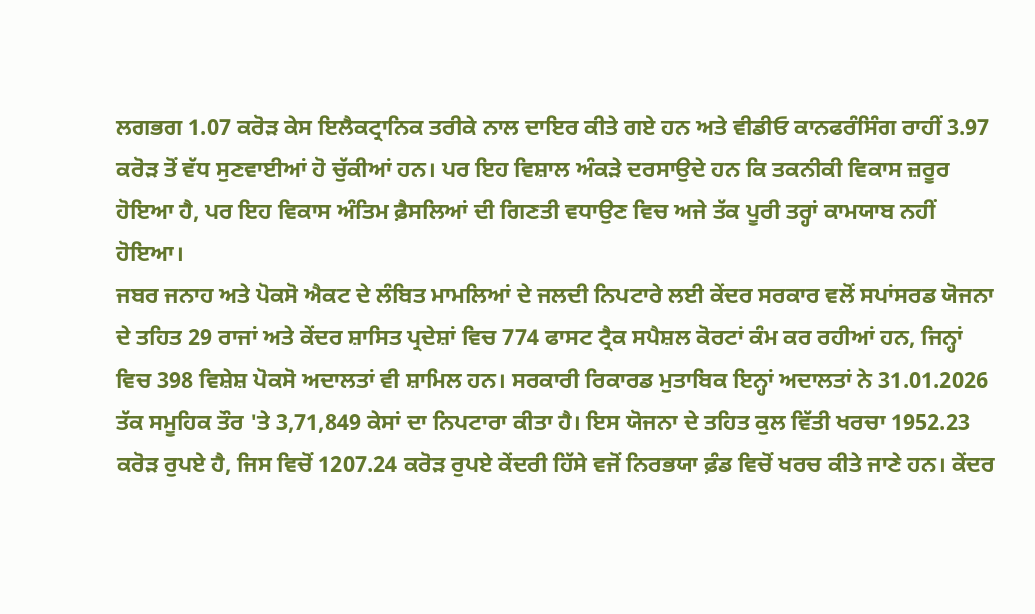ਲਗਭਗ 1.07 ਕਰੋੜ ਕੇਸ ਇਲੈਕਟ੍ਰਾਨਿਕ ਤਰੀਕੇ ਨਾਲ ਦਾਇਰ ਕੀਤੇ ਗਏ ਹਨ ਅਤੇ ਵੀਡੀਓ ਕਾਨਫਰੰਸਿੰਗ ਰਾਹੀਂ 3.97 ਕਰੋੜ ਤੋਂ ਵੱਧ ਸੁਣਵਾਈਆਂ ਹੋ ਚੁੱਕੀਆਂ ਹਨ। ਪਰ ਇਹ ਵਿਸ਼ਾਲ ਅੰਕੜੇ ਦਰਸਾਉਦੇ ਹਨ ਕਿ ਤਕਨੀਕੀ ਵਿਕਾਸ ਜ਼ਰੂਰ ਹੋਇਆ ਹੈ, ਪਰ ਇਹ ਵਿਕਾਸ ਅੰਤਿਮ ਫ਼ੈਸਲਿਆਂ ਦੀ ਗਿਣਤੀ ਵਧਾਉਣ ਵਿਚ ਅਜੇ ਤੱਕ ਪੂਰੀ ਤਰ੍ਹਾਂ ਕਾਮਯਾਬ ਨਹੀਂ ਹੋਇਆ।
ਜਬਰ ਜਨਾਹ ਅਤੇ ਪੋਕਸੋ ਐਕਟ ਦੇ ਲੰਬਿਤ ਮਾਮਲਿਆਂ ਦੇ ਜਲਦੀ ਨਿਪਟਾਰੇ ਲਈ ਕੇਂਦਰ ਸਰਕਾਰ ਵਲੋਂ ਸਪਾਂਸਰਡ ਯੋਜਨਾ ਦੇ ਤਹਿਤ 29 ਰਾਜਾਂ ਅਤੇ ਕੇਂਦਰ ਸ਼ਾਸਿਤ ਪ੍ਰਦੇਸ਼ਾਂ ਵਿਚ 774 ਫਾਸਟ ਟ੍ਰੈਕ ਸਪੈਸ਼ਲ ਕੋਰਟਾਂ ਕੰਮ ਕਰ ਰਹੀਆਂ ਹਨ, ਜਿਨ੍ਹਾਂ ਵਿਚ 398 ਵਿਸ਼ੇਸ਼ ਪੋਕਸੋ ਅਦਾਲਤਾਂ ਵੀ ਸ਼ਾਮਿਲ ਹਨ। ਸਰਕਾਰੀ ਰਿਕਾਰਡ ਮੁਤਾਬਿਕ ਇਨ੍ਹਾਂ ਅਦਾਲਤਾਂ ਨੇ 31.01.2026 ਤੱਕ ਸਮੂਹਿਕ ਤੌਰ 'ਤੇ 3,71,849 ਕੇਸਾਂ ਦਾ ਨਿਪਟਾਰਾ ਕੀਤਾ ਹੈ। ਇਸ ਯੋਜਨਾ ਦੇ ਤਹਿਤ ਕੁਲ ਵਿੱਤੀ ਖਰਚਾ 1952.23 ਕਰੋੜ ਰੁਪਏ ਹੈ, ਜਿਸ ਵਿਚੋਂ 1207.24 ਕਰੋੜ ਰੁਪਏ ਕੇਂਦਰੀ ਹਿੱਸੇ ਵਜੋਂ ਨਿਰਭਯਾ ਫ਼ੰਡ ਵਿਚੋਂ ਖਰਚ ਕੀਤੇ ਜਾਣੇ ਹਨ। ਕੇਂਦਰ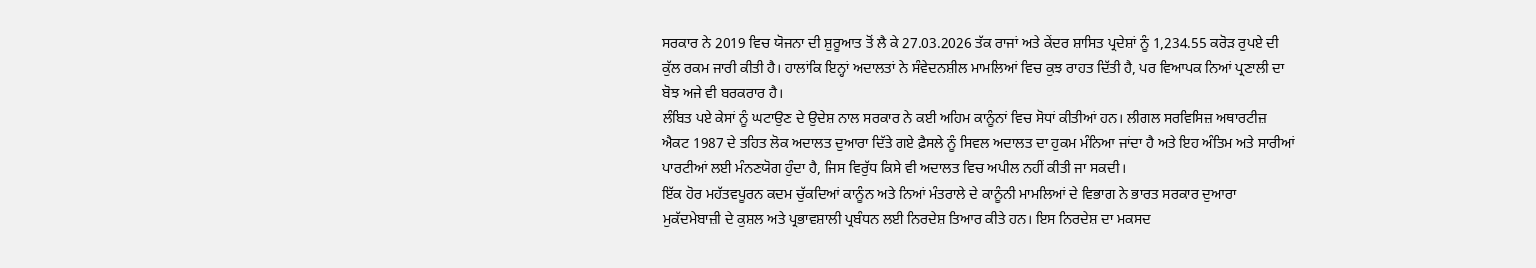ਸਰਕਾਰ ਨੇ 2019 ਵਿਚ ਯੋਜਨਾ ਦੀ ਸ਼ੁਰੂਆਤ ਤੋਂ ਲੈ ਕੇ 27.03.2026 ਤੱਕ ਰਾਜਾਂ ਅਤੇ ਕੇਂਦਰ ਸ਼ਾਸਿਤ ਪ੍ਰਦੇਸ਼ਾਂ ਨੂੰ 1,234.55 ਕਰੋੜ ਰੁਪਏ ਦੀ ਕੁੱਲ ਰਕਮ ਜਾਰੀ ਕੀਤੀ ਹੈ। ਹਾਲਾਂਕਿ ਇਨ੍ਹਾਂ ਅਦਾਲਤਾਂ ਨੇ ਸੰਵੇਦਨਸ਼ੀਲ ਮਾਮਲਿਆਂ ਵਿਚ ਕੁਝ ਰਾਹਤ ਦਿੱਤੀ ਹੈ, ਪਰ ਵਿਆਪਕ ਨਿਆਂ ਪ੍ਰਣਾਲੀ ਦਾ ਬੋਝ ਅਜੇ ਵੀ ਬਰਕਰਾਰ ਹੈ।
ਲੰਬਿਤ ਪਏ ਕੇਸਾਂ ਨੂੰ ਘਟਾਉਣ ਦੇ ਉਦੇਸ਼ ਨਾਲ ਸਰਕਾਰ ਨੇ ਕਈ ਅਹਿਮ ਕਾਨੂੰਨਾਂ ਵਿਚ ਸੋਧਾਂ ਕੀਤੀਆਂ ਹਨ। ਲੀਗਲ ਸਰਵਿਸਿਜ਼ ਅਥਾਰਟੀਜ਼ ਐਕਟ 1987 ਦੇ ਤਹਿਤ ਲੋਕ ਅਦਾਲਤ ਦੁਆਰਾ ਦਿੱਤੇ ਗਏ ਫ਼ੈਸਲੇ ਨੂੰ ਸਿਵਲ ਅਦਾਲਤ ਦਾ ਹੁਕਮ ਮੰਨਿਆ ਜਾਂਦਾ ਹੈ ਅਤੇ ਇਹ ਅੰਤਿਮ ਅਤੇ ਸਾਰੀਆਂ ਪਾਰਟੀਆਂ ਲਈ ਮੰਨਣਯੋਗ ਹੁੰਦਾ ਹੈ, ਜਿਸ ਵਿਰੁੱਧ ਕਿਸੇ ਵੀ ਅਦਾਲਤ ਵਿਚ ਅਪੀਲ ਨਹੀਂ ਕੀਤੀ ਜਾ ਸਕਦੀ।
ਇੱਕ ਹੋਰ ਮਹੱਤਵਪੂਰਨ ਕਦਮ ਚੁੱਕਦਿਆਂ ਕਾਨੂੰਨ ਅਤੇ ਨਿਆਂ ਮੰਤਰਾਲੇ ਦੇ ਕਾਨੂੰਨੀ ਮਾਮਲਿਆਂ ਦੇ ਵਿਭਾਗ ਨੇ ਭਾਰਤ ਸਰਕਾਰ ਦੁਆਰਾ ਮੁਕੱਦਮੇਬਾਜ਼ੀ ਦੇ ਕੁਸ਼ਲ ਅਤੇ ਪ੍ਰਭਾਵਸ਼ਾਲੀ ਪ੍ਰਬੰਧਨ ਲਈ ਨਿਰਦੇਸ਼ ਤਿਆਰ ਕੀਤੇ ਹਨ। ਇਸ ਨਿਰਦੇਸ਼ ਦਾ ਮਕਸਦ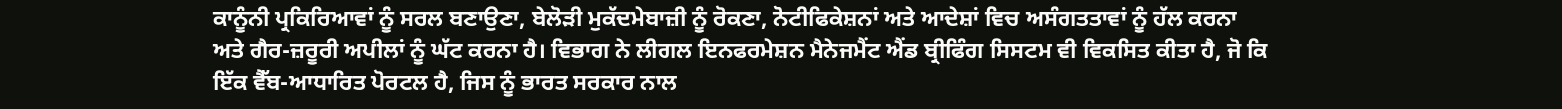ਕਾਨੂੰਨੀ ਪ੍ਰਕਿਰਿਆਵਾਂ ਨੂੰ ਸਰਲ ਬਣਾਉਣਾ, ਬੇਲੋੜੀ ਮੁਕੱਦਮੇਬਾਜ਼ੀ ਨੂੰ ਰੋਕਣਾ, ਨੋਟੀਫਿਕੇਸ਼ਨਾਂ ਅਤੇ ਆਦੇਸ਼ਾਂ ਵਿਚ ਅਸੰਗਤਤਾਵਾਂ ਨੂੰ ਹੱਲ ਕਰਨਾ ਅਤੇ ਗੈਰ-ਜ਼ਰੂਰੀ ਅਪੀਲਾਂ ਨੂੰ ਘੱਟ ਕਰਨਾ ਹੈ। ਵਿਭਾਗ ਨੇ ਲੀਗਲ ਇਨਫਰਮੇਸ਼ਨ ਮੈਨੇਜਮੈਂਟ ਐਂਡ ਬ੍ਰੀਫਿੰਗ ਸਿਸਟਮ ਵੀ ਵਿਕਸਿਤ ਕੀਤਾ ਹੈ, ਜੋ ਕਿ ਇੱਕ ਵੈੱਬ-ਆਧਾਰਿਤ ਪੋਰਟਲ ਹੈ, ਜਿਸ ਨੂੰ ਭਾਰਤ ਸਰਕਾਰ ਨਾਲ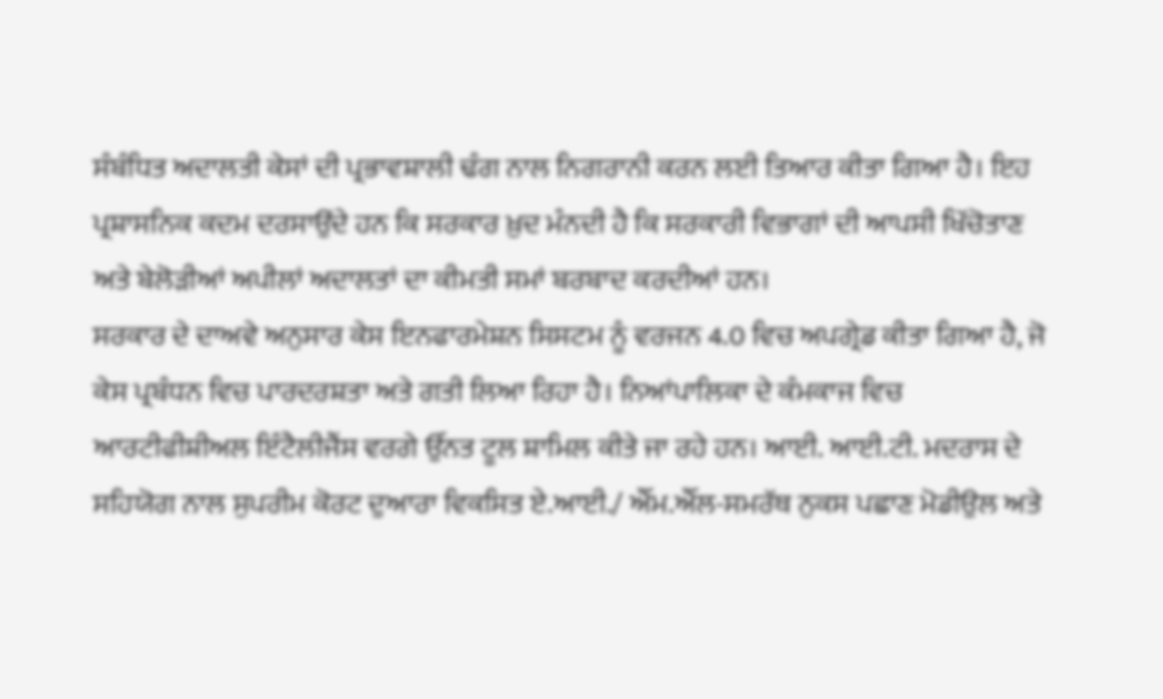ਸੰਬੰਧਿਤ ਅਦਾਲਤੀ ਕੇਸਾਂ ਦੀ ਪ੍ਰਭਾਵਸ਼ਾਲੀ ਢੰਗ ਨਾਲ ਨਿਗਰਾਨੀ ਕਰਨ ਲਈ ਤਿਆਰ ਕੀਤਾ ਗਿਆ ਹੈ। ਇਹ ਪ੍ਰਸ਼ਾਸਨਿਕ ਕਦਮ ਦਰਸਾਉਂਦੇ ਹਨ ਕਿ ਸਰਕਾਰ ਖ਼ੁਦ ਮੰਨਦੀ ਹੈ ਕਿ ਸਰਕਾਰੀ ਵਿਭਾਗਾਂ ਦੀ ਆਪਸੀ ਖਿੱਚੋਤਾਣ ਅਤੇ ਬੇਲੋੜੀਆਂ ਅਪੀਲਾਂ ਅਦਾਲਤਾਂ ਦਾ ਕੀਮਤੀ ਸਮਾਂ ਬਰਬਾਦ ਕਰਦੀਆਂ ਹਨ।
ਸਰਕਾਰ ਦੇ ਦਾਅਵੇ ਅਨੁਸਾਰ ਕੇਸ ਇਨਫਾਰਮੇਸ਼ਨ ਸਿਸਟਮ ਨੂੰ ਵਰਜਨ 4.0 ਵਿਚ ਅਪਗ੍ਰੇਡ ਕੀਤਾ ਗਿਆ ਹੈ, ਜੋ ਕੇਸ ਪ੍ਰਬੰਧਨ ਵਿਚ ਪਾਰਦਰਸ਼ਤਾ ਅਤੇ ਗਤੀ ਲਿਆ ਰਿਹਾ ਹੈ। ਨਿਆਂਪਾਲਿਕਾ ਦੇ ਕੰਮਕਾਜ ਵਿਚ ਆਰਟੀਫੀਸ਼ੀਅਲ ਇੰਟੈਲੀਜੈਂਸ ਵਰਗੇ ਉੱਨਤ ਟੂਲ ਸ਼ਾਮਿਲ ਕੀਤੇ ਜਾ ਰਹੇ ਹਨ। ਆਈ. ਆਈ.ਟੀ. ਮਦਰਾਸ ਦੇ ਸਹਿਯੋਗ ਨਾਲ ਸੁਪਰੀਮ ਕੋਰਟ ਦੁਆਰਾ ਵਿਕਸਿਤ ਏ.ਆਈ./ ਐੱਮ.ਐੱਲ-ਸਮਰੱਥ ਨੁਕਸ ਪਛਾਣ ਮੋਡੀਉਲ ਅਤੇ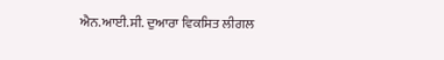ਐਨ.ਆਈ.ਸੀ. ਦੁਆਰਾ ਵਿਕਸਿਤ ਲੀਗਲ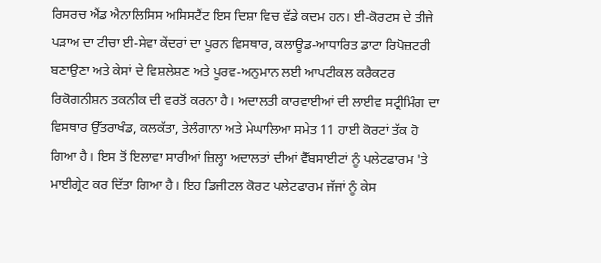ਰਿਸਰਚ ਐਂਡ ਐਨਾਲਿਸਿਸ ਅਸਿਸਟੈਂਟ ਇਸ ਦਿਸ਼ਾ ਵਿਚ ਵੱਡੇ ਕਦਮ ਹਨ। ਈ-ਕੋਰਟਸ ਦੇ ਤੀਜੇ ਪੜਾਅ ਦਾ ਟੀਚਾ ਈ-ਸੇਵਾ ਕੇਂਦਰਾਂ ਦਾ ਪੂਰਨ ਵਿਸਥਾਰ, ਕਲਾਊਡ-ਆਧਾਰਿਤ ਡਾਟਾ ਰਿਪੋਜ਼ਟਰੀ ਬਣਾਉਣਾ ਅਤੇ ਕੇਸਾਂ ਦੇ ਵਿਸ਼ਲੇਸ਼ਣ ਅਤੇ ਪੂਰਵ-ਅਨੁਮਾਨ ਲਈ ਆਪਟੀਕਲ ਕਰੈਕਟਰ ਰਿਕੋਗਨੀਸ਼ਨ ਤਕਨੀਕ ਦੀ ਵਰਤੋਂ ਕਰਨਾ ਹੈ। ਅਦਾਲਤੀ ਕਾਰਵਾਈਆਂ ਦੀ ਲਾਈਵ ਸਟ੍ਰੀਮਿੰਗ ਦਾ ਵਿਸਥਾਰ ਉੱਤਰਾਖੰਡ, ਕਲਕੱਤਾ, ਤੇਲੰਗਾਨਾ ਅਤੇ ਮੇਘਾਲਿਆ ਸਮੇਤ 11 ਹਾਈ ਕੋਰਟਾਂ ਤੱਕ ਹੋ ਗਿਆ ਹੈ। ਇਸ ਤੋਂ ਇਲਾਵਾ ਸਾਰੀਆਂ ਜ਼ਿਲ੍ਹਾ ਅਦਾਲਤਾਂ ਦੀਆਂ ਵੈੱਬਸਾਈਟਾਂ ਨੂੰ ਪਲੇਟਫਾਰਮ 'ਤੇ ਮਾਈਗ੍ਰੇਟ ਕਰ ਦਿੱਤਾ ਗਿਆ ਹੈ। ਇਹ ਡਿਜੀਟਲ ਕੋਰਟ ਪਲੇਟਫਾਰਮ ਜੱਜਾਂ ਨੂੰ ਕੇਸ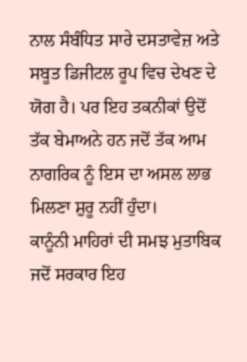ਨਾਲ ਸੰਬੰਧਿਤ ਸਾਰੇ ਦਸਤਾਵੇਜ਼ ਅਤੇ ਸਬੂਤ ਡਿਜੀਟਲ ਰੂਪ ਵਿਚ ਦੇਖਣ ਦੇ ਯੋਗ ਹੈ। ਪਰ ਇਹ ਤਕਨੀਕਾਂ ਉਦੋਂ ਤੱਕ ਬੇਮਾਅਨੇ ਹਨ ਜਦੋਂ ਤੱਕ ਆਮ ਨਾਗਰਿਕ ਨੂੰ ਇਸ ਦਾ ਅਸਲ ਲਾਭ ਮਿਲਣਾ ਸ਼ੁਰੂ ਨਹੀਂ ਹੁੰਦਾ।
ਕਾਨੂੰਨੀ ਮਾਹਿਰਾਂ ਦੀ ਸਮਝ ਮੁਤਾਬਿਕ ਜਦੋਂ ਸਰਕਾਰ ਇਹ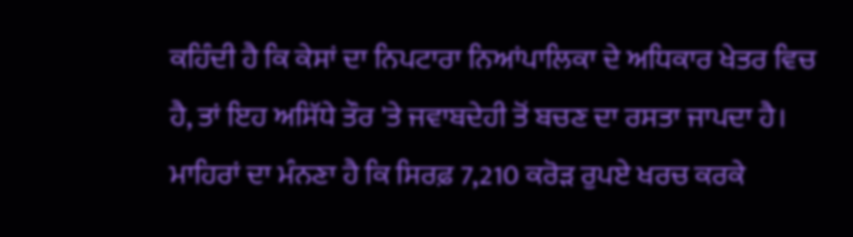ਕਹਿੰਦੀ ਹੈ ਕਿ ਕੇਸਾਂ ਦਾ ਨਿਪਟਾਰਾ ਨਿਆਂਪਾਲਿਕਾ ਦੇ ਅਧਿਕਾਰ ਖੇਤਰ ਵਿਚ ਹੈ, ਤਾਂ ਇਹ ਅਸਿੱਧੇ ਤੌਰ 'ਤੇ ਜਵਾਬਦੇਹੀ ਤੋਂ ਬਚਣ ਦਾ ਰਸਤਾ ਜਾਪਦਾ ਹੈ। ਮਾਹਿਰਾਂ ਦਾ ਮੰਨਣਾ ਹੈ ਕਿ ਸਿਰਫ਼ 7,210 ਕਰੋੜ ਰੁਪਏ ਖਰਚ ਕਰਕੇ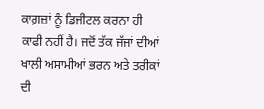ਕਾਗ਼ਜ਼ਾਂ ਨੂੰ ਡਿਜੀਟਲ ਕਰਨਾ ਹੀ ਕਾਫੀ ਨਹੀਂ ਹੈ। ਜਦੋਂ ਤੱਕ ਜੱਜਾਂ ਦੀਆਂ ਖਾਲੀ ਅਸਾਮੀਆਂ ਭਰਨ ਅਤੇ ਤਰੀਕਾਂ ਦੀ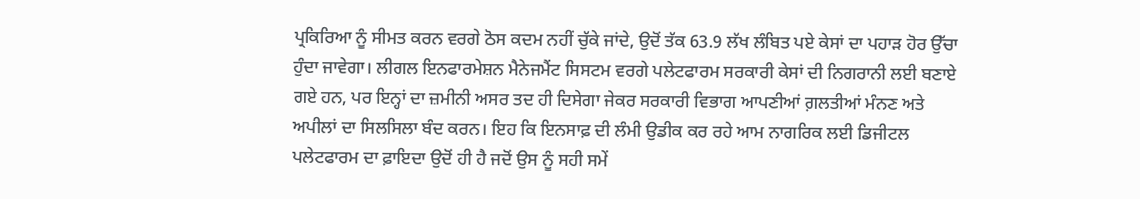ਪ੍ਰਕਿਰਿਆ ਨੂੰ ਸੀਮਤ ਕਰਨ ਵਰਗੇ ਠੋਸ ਕਦਮ ਨਹੀਂ ਚੁੱਕੇ ਜਾਂਦੇ, ਉਦੋਂ ਤੱਕ 63.9 ਲੱਖ ਲੰਬਿਤ ਪਏ ਕੇਸਾਂ ਦਾ ਪਹਾੜ ਹੋਰ ਉੱਚਾ ਹੁੰਦਾ ਜਾਵੇਗਾ। ਲੀਗਲ ਇਨਫਾਰਮੇਸ਼ਨ ਮੈਨੇਜਮੈਂਟ ਸਿਸਟਮ ਵਰਗੇ ਪਲੇਟਫਾਰਮ ਸਰਕਾਰੀ ਕੇਸਾਂ ਦੀ ਨਿਗਰਾਨੀ ਲਈ ਬਣਾਏ ਗਏ ਹਨ, ਪਰ ਇਨ੍ਹਾਂ ਦਾ ਜ਼ਮੀਨੀ ਅਸਰ ਤਦ ਹੀ ਦਿਸੇਗਾ ਜੇਕਰ ਸਰਕਾਰੀ ਵਿਭਾਗ ਆਪਣੀਆਂ ਗ਼ਲਤੀਆਂ ਮੰਨਣ ਅਤੇ ਅਪੀਲਾਂ ਦਾ ਸਿਲਸਿਲਾ ਬੰਦ ਕਰਨ। ਇਹ ਕਿ ਇਨਸਾਫ਼ ਦੀ ਲੰਮੀ ਉਡੀਕ ਕਰ ਰਹੇ ਆਮ ਨਾਗਰਿਕ ਲਈ ਡਿਜੀਟਲ ਪਲੇਟਫਾਰਮ ਦਾ ਫ਼ਾਇਦਾ ਉਦੋਂ ਹੀ ਹੈ ਜਦੋਂ ਉਸ ਨੂੰ ਸਹੀ ਸਮੇਂ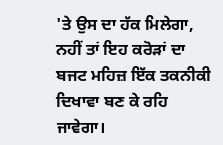'ਤੇ ਉਸ ਦਾ ਹੱਕ ਮਿਲੇਗਾ, ਨਹੀਂ ਤਾਂ ਇਹ ਕਰੋੜਾਂ ਦਾ ਬਜਟ ਮਹਿਜ਼ ਇੱਕ ਤਕਨੀਕੀ ਦਿਖਾਵਾ ਬਣ ਕੇ ਰਹਿ ਜਾਵੇਗਾ।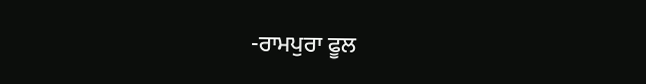-ਰਾਮਪੁਰਾ ਫੂਲ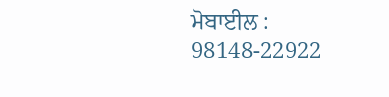ਮੋਬਾਈਲ : 98148-22922